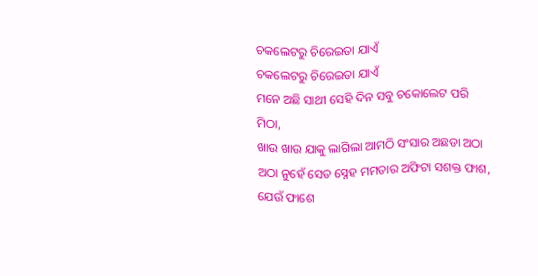ଚକଲେଟରୁ ଚିରେଇତା ଯାଏଁ
ଚକଲେଟରୁ ଚିରେଇତା ଯାଏଁ
ମନେ ଅଛି ସାଥୀ ସେହି ଦିନ ସବୁ ଚକୋଲେଟ ପରି ମିଠା,
ଖାଉ ଖାଉ ଯାକୁ ଲାଗିଲା ଆମଠି ସଂସାର ଅଛଡା ଅଠା
ଅଠା ନୁହେଁ ସେତ ସ୍ନେହ ମମତାର ଅଫିଟା ସଶକ୍ତ ଫାଶ,
ଯେଉଁ ଫାଶେ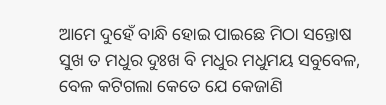ଆମେ ଦୁହେଁ ବାନ୍ଧି ହୋଇ ପାଇଛେ ମିଠା ସନ୍ତୋଷ
ସୁଖ ତ ମଧୁର ଦୁଃଖ ବି ମଧୁର ମଧୁମୟ ସବୁବେଳ,
ବେଳ କଟିଗଲା କେତେ ଯେ କେଜାଣି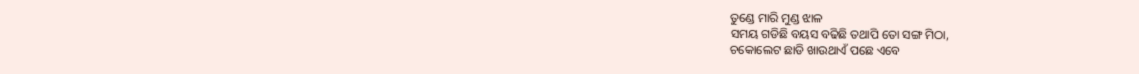ତୁଣ୍ଡେ ମାରି ମୁଣ୍ଡ ଝାଳ
ସମୟ ଗଡିଛି ବୟସ ବଢିଛି ତଥାପି ତୋ ସଙ୍ଗ ମିଠା,
ଚକୋଲେଟ ଛାଡି ଖାଉଥାଏଁ ପଛେ ଏବେ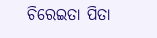ଚିରେଇତା ପିତା